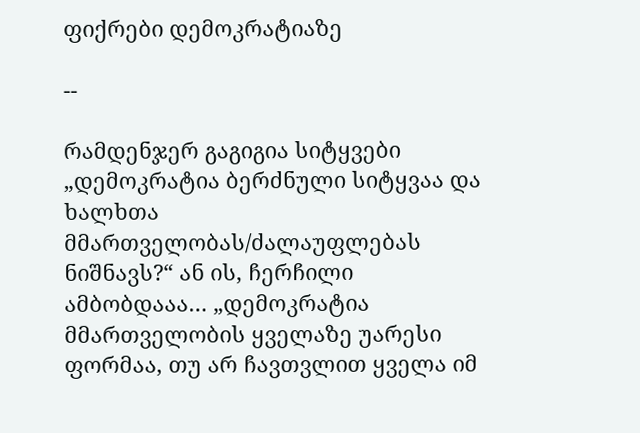ფიქრები დემოკრატიაზე

--

რამდენჯერ გაგიგია სიტყვები „დემოკრატია ბერძნული სიტყვაა და ხალხთა მმართველობას/ძალაუფლებას ნიშნავს?“ ან ის, ჩერჩილი ამბობდააა… „დემოკრატია მმართველობის ყველაზე უარესი ფორმაა, თუ არ ჩავთვლით ყველა იმ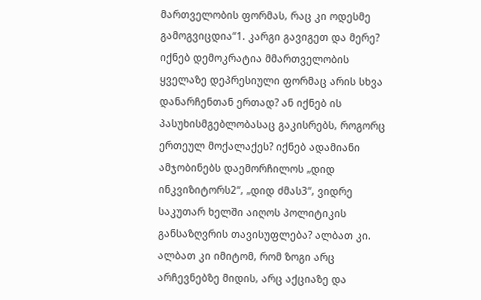მართველობის ფორმას, რაც კი ოდესმე გამოგვიცდია“1. კარგი გავიგეთ და მერე? იქნებ დემოკრატია მმართველობის ყველაზე დეპრესიული ფორმაც არის სხვა დანარჩენთან ერთად? ან იქნებ ის პასუხისმგებლობასაც გაკისრებს, როგორც ერთეულ მოქალაქეს? იქნებ ადამიანი ამჯობინებს დაემორჩილოს „დიდ ინკვიზიტორს2“, „დიდ ძმას3“, ვიდრე საკუთარ ხელში აიღოს პოლიტიკის განსაზღვრის თავისუფლება? ალბათ კი. ალბათ კი იმიტომ, რომ ზოგი არც არჩევნებზე მიდის, არც აქციაზე და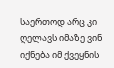საერთოდ არც კი ღელავს იმაზე ვინ იქნება იმ ქვეყნის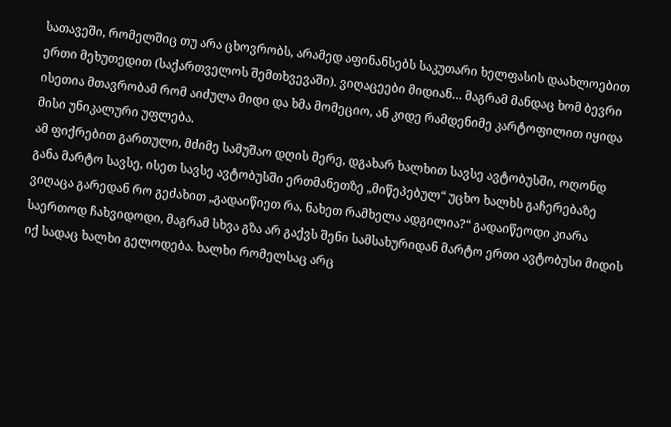სათავეში, რომელშიც თუ არა ცხოვრობს, არამედ აფინანსებს საკუთარი ხელფასის დაახლოებით ერთი მეხუთედით (საქართველოს შემთხვევაში). ვიღაცეები მიდიან… მაგრამ მანდაც ხომ ბევრი ისეთია მთავრობამ რომ აიძულა მიდი და ხმა მომეციო, ან კიდე რამდენიმე კარტოფილით იყიდა მისი უნიკალური უფლება.
ამ ფიქრებით გართული, მძიმე სამუშაო დღის მერე, დგახარ ხალხით სავსე ავტობუსში, ოღონდ განა მარტო სავსე, ისეთ სავსე ავტობუსში ერთმანეთზე „მიწეპებულ“ უცხო ხალხს გაჩერებაზე ვიღაცა გარედან რო გეძახით „გადაიწიეთ რა, ნახეთ რამხელა ადგილია?“ გადაიწეოდი კიარა საერთოდ ჩახვიდოდი, მაგრამ სხვა გზა არ გაქვს შენი სამსახურიდან მარტო ერთი ავტობუსი მიდის იქ სადაც ხალხი გელოდება. ხალხი რომელსაც არც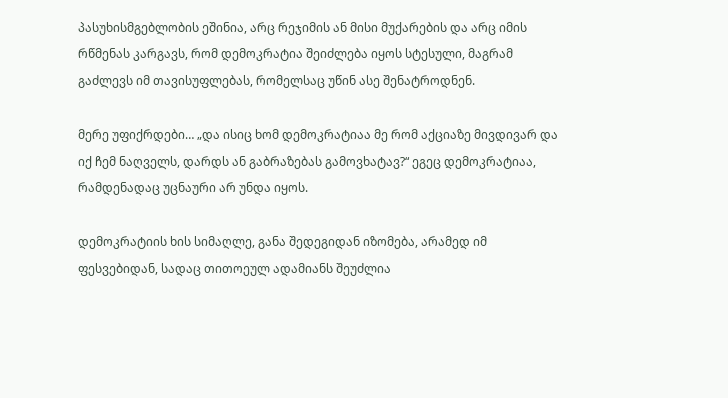პასუხისმგებლობის ეშინია, არც რეჯიმის ან მისი მუქარების და არც იმის რწმენას კარგავს, რომ დემოკრატია შეიძლება იყოს სტესული, მაგრამ გაძლევს იმ თავისუფლებას, რომელსაც უწინ ასე შენატროდნენ.

მერე უფიქრდები… „და ისიც ხომ დემოკრატიაა მე რომ აქციაზე მივდივარ და იქ ჩემ ნაღველს, დარდს ან გაბრაზებას გამოვხატავ?“ ეგეც დემოკრატიაა, რამდენადაც უცნაური არ უნდა იყოს.

დემოკრატიის ხის სიმაღლე, განა შედეგიდან იზომება, არამედ იმ ფესვებიდან, სადაც თითოეულ ადამიანს შეუძლია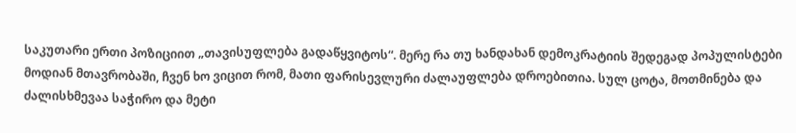საკუთარი ერთი პოზიციით „თავისუფლება გადაწყვიტოს“. მერე რა თუ ხანდახან დემოკრატიის შედეგად პოპულისტები მოდიან მთავრობაში, ჩვენ ხო ვიცით რომ, მათი ფარისევლური ძალაუფლება დროებითია. სულ ცოტა, მოთმინება და ძალისხმევაა საჭირო და მეტი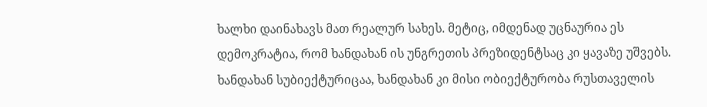ხალხი დაინახავს მათ რეალურ სახეს. მეტიც, იმდენად უცნაურია ეს დემოკრატია, რომ ხანდახან ის უნგრეთის პრეზიდენტსაც კი ყავაზე უშვებს. ხანდახან სუბიექტურიცაა, ხანდახან კი მისი ობიექტურობა რუსთაველის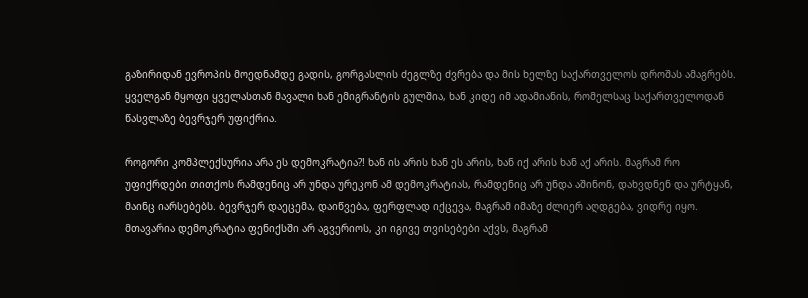გაზირიდან ევროპის მოედნამდე გადის, გორგასლის ძეგლზე ძვრება და მის ხელზე საქართველოს დროშას ამაგრებს. ყველგან მყოფი ყველასთან მავალი ხან ემიგრანტის გულშია, ხან კიდე იმ ადამიანის, რომელსაც საქართველოდან წასვლაზე ბევრჯერ უფიქრია.

როგორი კომპლექსურია არა ეს დემოკრატია?! ხან ის არის ხან ეს არის, ხან იქ არის ხან აქ არის. მაგრამ რო უფიქრდები თითქოს რამდენიც არ უნდა ურეკონ ამ დემოკრატიას, რამდენიც არ უნდა აშინონ, დახვდნენ და ურტყან, მაინც იარსებებს. ბევრჯერ დაეცემა, დაიწვება, ფერფლად იქცევა, მაგრამ იმაზე ძლიერ აღდგება, ვიდრე იყო. მთავარია დემოკრატია ფენიქსში არ აგვერიოს, კი იგივე თვისებები აქვს, მაგრამ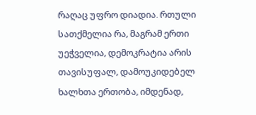რაღაც უფრო დიადია. რთული სათქმელია რა, მაგრამ ერთი უეჭველია, დემოკრატია არის თავისუფალ, დამოუკიდებელ ხალხთა ერთობა, იმდენად,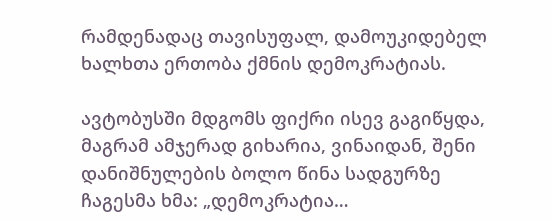რამდენადაც თავისუფალ, დამოუკიდებელ ხალხთა ერთობა ქმნის დემოკრატიას.

ავტობუსში მდგომს ფიქრი ისევ გაგიწყდა, მაგრამ ამჯერად გიხარია, ვინაიდან, შენი დანიშნულების ბოლო წინა სადგურზე ჩაგესმა ხმა: „დემოკრატია…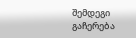შემდეგი გაჩერება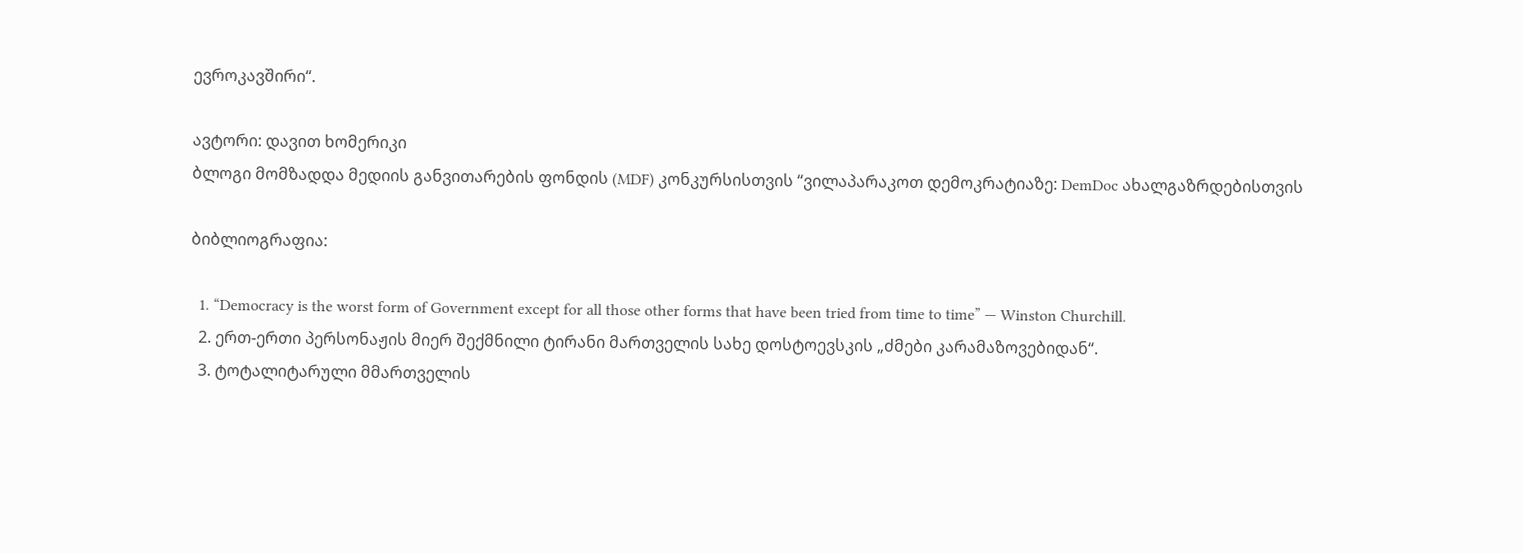ევროკავშირი“.

ავტორი: დავით ხომერიკი
ბლოგი მომზადდა მედიის განვითარების ფონდის (MDF) კონკურსისთვის “ვილაპარაკოთ დემოკრატიაზე: DemDoc ახალგაზრდებისთვის

ბიბლიოგრაფია:

  1. “Democracy is the worst form of Government except for all those other forms that have been tried from time to time” — Winston Churchill.
  2. ერთ-ერთი პერსონაჟის მიერ შექმნილი ტირანი მართველის სახე დოსტოევსკის „ძმები კარამაზოვებიდან“.
  3. ტოტალიტარული მმართველის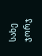სახე ჯორჯ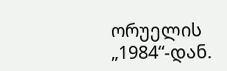ორუელის „1984“-დან.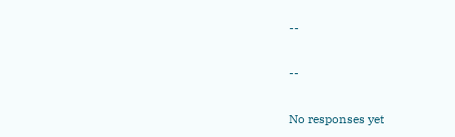--

--

No responses yet